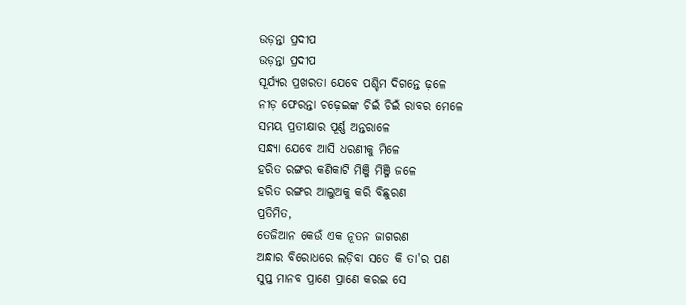ଉଡ଼ନ୍ତା ପ୍ରଦୀପ
ଉଡ଼ନ୍ତା ପ୍ରଦୀପ
ସୂର୍ଯ୍ୟର ପ୍ରଖରତା ଯେବେ ପଶ୍ଚିମ ଦିଗନ୍ତେ ଢ଼ଳେ
ନୀଡ଼ ଫେରନ୍ତା ଚଢ଼େଇଙ୍କ ଚିଇଁ ଚିଇଁ ରାବର ମେଳେ
ସମୟ ପ୍ରତୀକ୍ଷାର ପୂର୍ଣ୍ଣ ଅନ୍ତରାଳେ
ସନ୍ଧ୍ୟା ଯେବେ ଆସି ଧରଣୀକୁ ମିଳେ
ହରିତ ରଙ୍ଗର କଣିକାଟି ମିଞ୍ଜି ମିଞ୍ଜି ଜଳେ
ହରିତ ରଙ୍ଗର ଆଲୁଅକୁ କରି ବିଛୁରଣ
ପ୍ରତିମିତ,
ତେଜିଆନ କେଉଁ ଏକ ନୂତନ ଜାଗରଣ
ଅନ୍ଧାର ବିରୋଧରେ ଲଡ଼ିବା ସତେ କି ତା'ର ପଣ
ସୁପ୍ତ ମାନବ ପ୍ରାଣେ ପ୍ରାଣେ କରଇ ସେ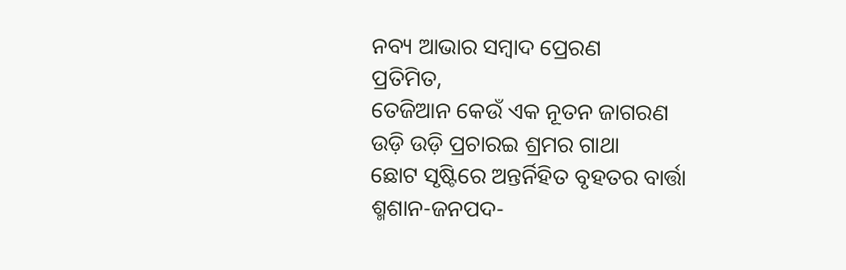ନବ୍ୟ ଆଭାର ସମ୍ବାଦ ପ୍ରେରଣ
ପ୍ରତିମିତ,
ତେଜିଆନ କେଉଁ ଏକ ନୂତନ ଜାଗରଣ
ଉଡ଼ି ଉଡ଼ି ପ୍ରଚାରଇ ଶ୍ରମର ଗାଥା
ଛୋଟ ସୃଷ୍ଟିରେ ଅନ୍ତର୍ନିହିତ ବୃହତର ବାର୍ତ୍ତା
ଶ୍ମଶାନ-ଜନପଦ-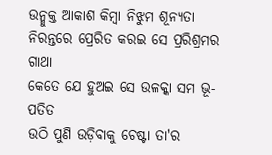ଉନ୍ମୁକ୍ତ ଆକାଶ କିମ୍ବା ନିଝୁମ ଶୂନ୍ୟତା
ନିରନ୍ତରେ ପ୍ରେରିତ କରଇ ସେ ପ୍ରରିଶ୍ରମର ଗାଥା
କେତେ ଯେ ହୁଅଇ ସେ ଉଳକ୍କା ସମ ଭୂ-ପତିତ
ଉଠି ପୁଣି ଉଡ଼ିବାକୁ ଚେଷ୍ଟା ତା'ର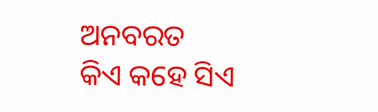ଅନବରତ
କିଏ କହେ ସିଏ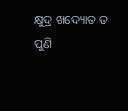କ୍ଷୁଦ୍ର ଖଦ୍ୟୋତ ତ ପୁଣି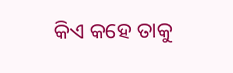କିଏ କହେ ତାକୁ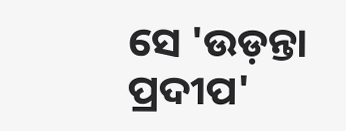ସେ 'ଉଡ଼ନ୍ତା ପ୍ରଦୀପ'